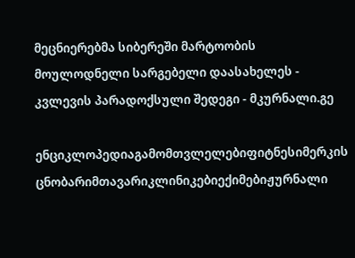მეცნიერებმა სიბერეში მარტოობის მოულოდნელი სარგებელი დაასახელეს - კვლევის პარადოქსული შედეგი - მკურნალი.გე

ენციკლოპედიაგამომთვლელებიფიტნესიმერკის ცნობარიმთავარიკლინიკებიექიმებიჟურნალი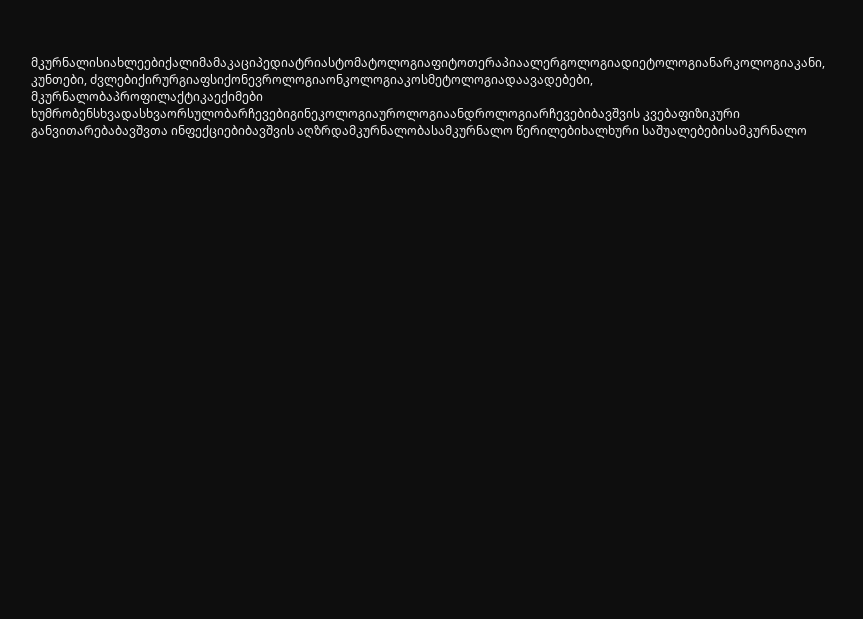მკურნალისიახლეებიქალიმამაკაციპედიატრიასტომატოლოგიაფიტოთერაპიაალერგოლოგიადიეტოლოგიანარკოლოგიაკანი, კუნთები, ძვლებიქირურგიაფსიქონევროლოგიაონკოლოგიაკოსმეტოლოგიადაავადებები, მკურნალობაპროფილაქტიკაექიმები ხუმრობენსხვადასხვაორსულობარჩევებიგინეკოლოგიაუროლოგიაანდროლოგიარჩევებიბავშვის კვებაფიზიკური განვითარებაბავშვთა ინფექციებიბავშვის აღზრდამკურნალობასამკურნალო წერილებიხალხური საშუალებებისამკურნალო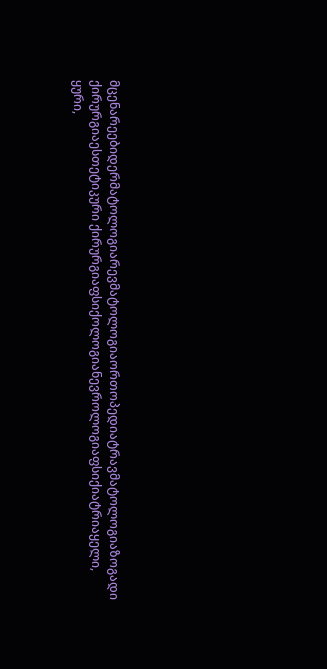მცენარეებიდერმატოლოგიარევმატოლოგიაორთოპედიატრავმატოლოგიაზოგადი ქირურგიაესთეტიკური ქირურგიაფსიქოლოგიანევროლოგიაფსიქიატრიაყელი, ყური,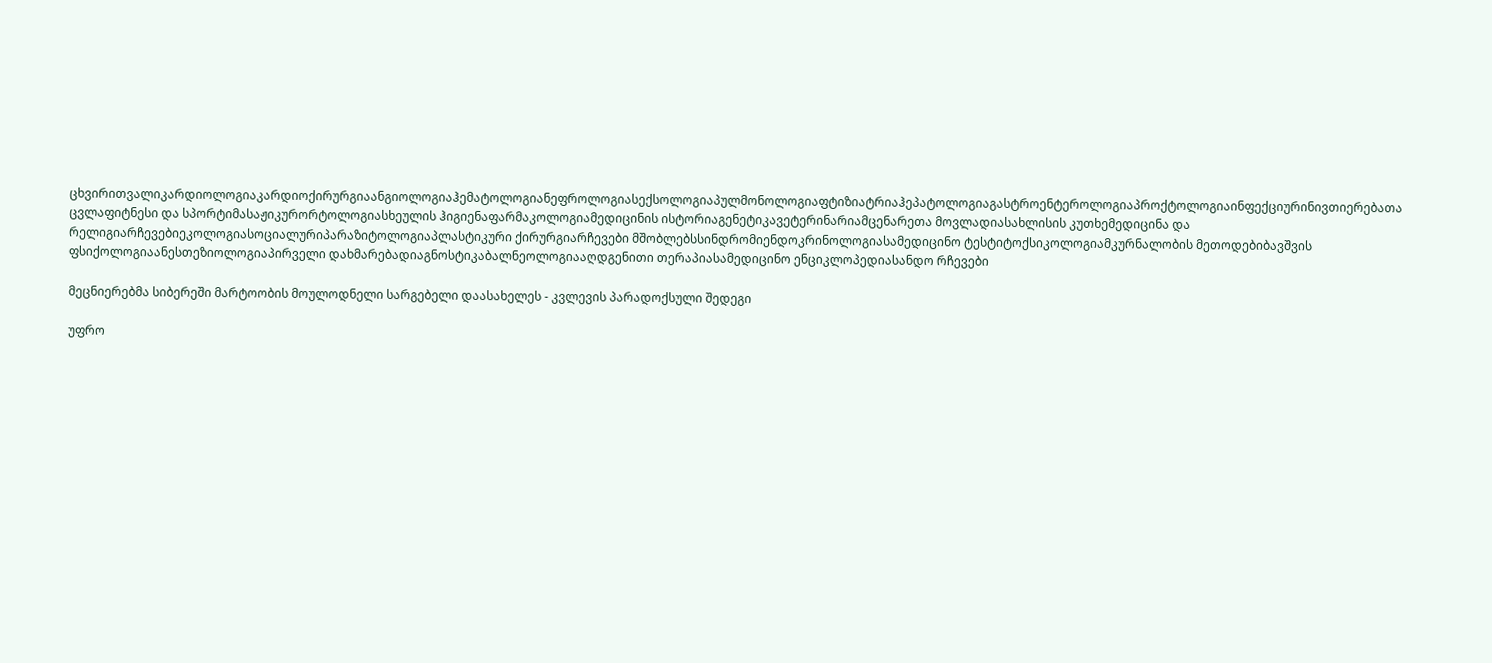ცხვირითვალიკარდიოლოგიაკარდიოქირურგიაანგიოლოგიაჰემატოლოგიანეფროლოგიასექსოლოგიაპულმონოლოგიაფტიზიატრიაჰეპატოლოგიაგასტროენტეროლოგიაპროქტოლოგიაინფექციურინივთიერებათა ცვლაფიტნესი და სპორტიმასაჟიკურორტოლოგიასხეულის ჰიგიენაფარმაკოლოგიამედიცინის ისტორიაგენეტიკავეტერინარიამცენარეთა მოვლადიასახლისის კუთხემედიცინა და რელიგიარჩევებიეკოლოგიასოციალურიპარაზიტოლოგიაპლასტიკური ქირურგიარჩევები მშობლებსსინდრომიენდოკრინოლოგიასამედიცინო ტესტიტოქსიკოლოგიამკურნალობის მეთოდებიბავშვის ფსიქოლოგიაანესთეზიოლოგიაპირველი დახმარებადიაგნოსტიკაბალნეოლოგიააღდგენითი თერაპიასამედიცინო ენციკლოპედიასანდო რჩევები

მეცნიერებმა სიბერეში მარტოობის მოულოდნელი სარგებელი დაასახელეს - კვლევის პარადოქსული შედეგი

უფრო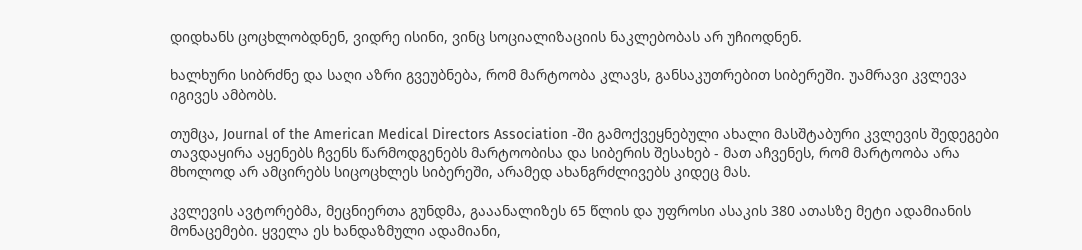დიდხანს ცოცხლობდნენ, ვიდრე ისინი, ვინც სოციალიზაციის ნაკლებობას არ უჩიოდნენ.

ხალხური სიბრძნე და საღი აზრი გვეუბნება, რომ მარტოობა კლავს, განსაკუთრებით სიბერეში. უამრავი კვლევა იგივეს ამბობს.

თუმცა, Journal of the American Medical Directors Association -ში გამოქვეყნებული ახალი მასშტაბური კვლევის შედეგები თავდაყირა აყენებს ჩვენს წარმოდგენებს მარტოობისა და სიბერის შესახებ - მათ აჩვენეს, რომ მარტოობა არა მხოლოდ არ ამცირებს სიცოცხლეს სიბერეში, არამედ ახანგრძლივებს კიდეც მას.

კვლევის ავტორებმა, მეცნიერთა გუნდმა, გააანალიზეს 65 წლის და უფროსი ასაკის 380 ათასზე მეტი ადამიანის მონაცემები. ყველა ეს ხანდაზმული ადამიანი,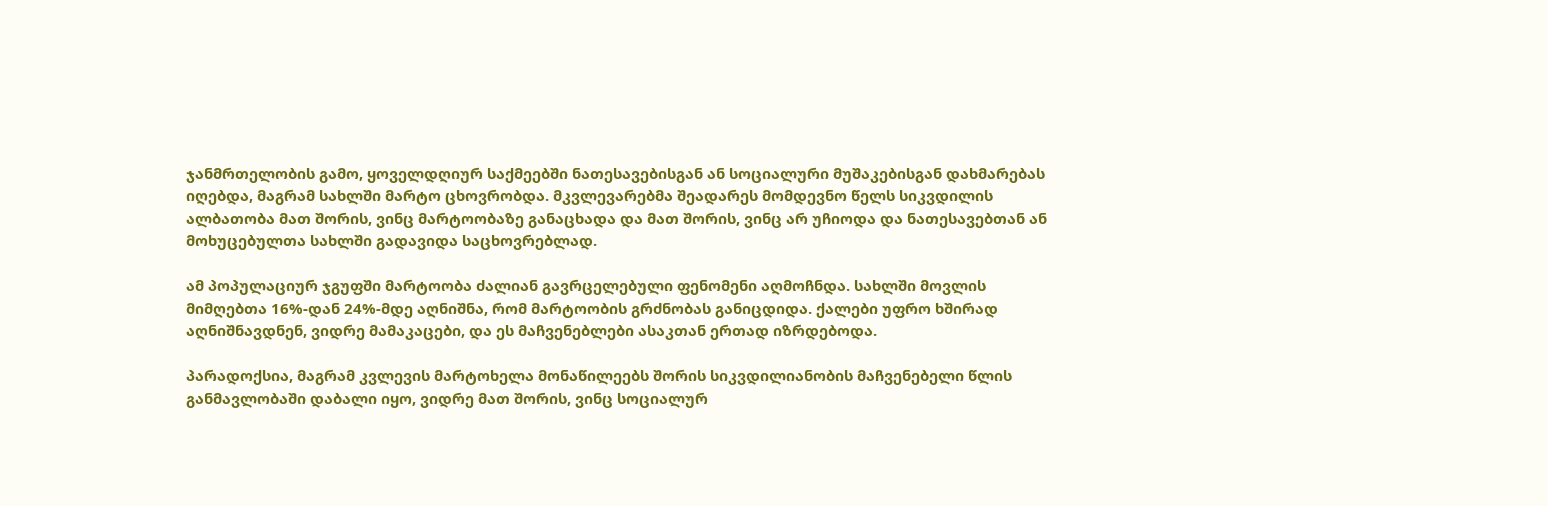ჯანმრთელობის გამო, ყოველდღიურ საქმეებში ნათესავებისგან ან სოციალური მუშაკებისგან დახმარებას იღებდა, მაგრამ სახლში მარტო ცხოვრობდა. მკვლევარებმა შეადარეს მომდევნო წელს სიკვდილის ალბათობა მათ შორის, ვინც მარტოობაზე განაცხადა და მათ შორის, ვინც არ უჩიოდა და ნათესავებთან ან მოხუცებულთა სახლში გადავიდა საცხოვრებლად.

ამ პოპულაციურ ჯგუფში მარტოობა ძალიან გავრცელებული ფენომენი აღმოჩნდა. სახლში მოვლის მიმღებთა 16%-დან 24%-მდე აღნიშნა, რომ მარტოობის გრძნობას განიცდიდა. ქალები უფრო ხშირად აღნიშნავდნენ, ვიდრე მამაკაცები, და ეს მაჩვენებლები ასაკთან ერთად იზრდებოდა.

პარადოქსია, მაგრამ კვლევის მარტოხელა მონაწილეებს შორის სიკვდილიანობის მაჩვენებელი წლის განმავლობაში დაბალი იყო, ვიდრე მათ შორის, ვინც სოციალურ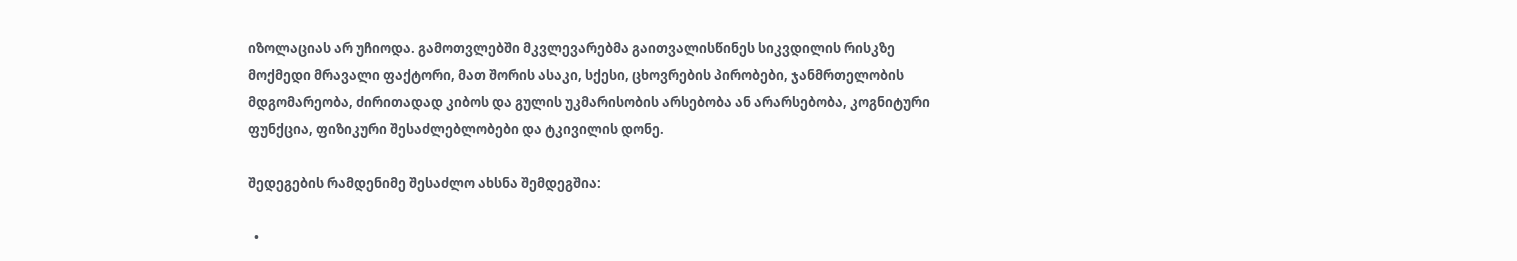იზოლაციას არ უჩიოდა. გამოთვლებში მკვლევარებმა გაითვალისწინეს სიკვდილის რისკზე მოქმედი მრავალი ფაქტორი, მათ შორის ასაკი, სქესი, ცხოვრების პირობები, ჯანმრთელობის მდგომარეობა, ძირითადად კიბოს და გულის უკმარისობის არსებობა ან არარსებობა, კოგნიტური ფუნქცია, ფიზიკური შესაძლებლობები და ტკივილის დონე.

შედეგების რამდენიმე შესაძლო ახსნა შემდეგშია:

  •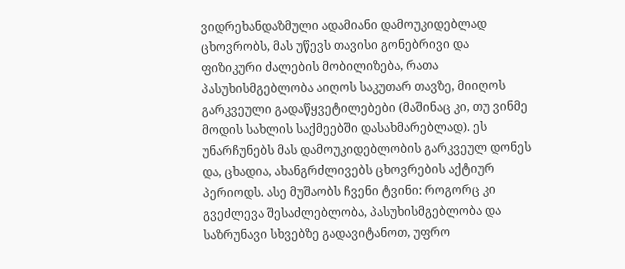ვიდრეხანდაზმული ადამიანი დამოუკიდებლად ცხოვრობს, მას უწევს თავისი გონებრივი და ფიზიკური ძალების მობილიზება, რათა პასუხისმგებლობა აიღოს საკუთარ თავზე, მიიღოს გარკვეული გადაწყვეტილებები (მაშინაც კი, თუ ვინმე მოდის სახლის საქმეებში დასახმარებლად). ეს უნარჩუნებს მას დამოუკიდებლობის გარკვეულ დონეს და, ცხადია, ახანგრძლივებს ცხოვრების აქტიურ პერიოდს. ასე მუშაობს ჩვენი ტვინი: როგორც კი გვეძლევა შესაძლებლობა, პასუხისმგებლობა და საზრუნავი სხვებზე გადავიტანოთ, უფრო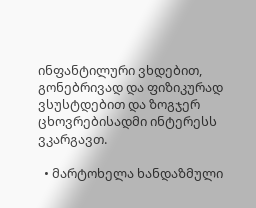ინფანტილური ვხდებით, გონებრივად და ფიზიკურად ვსუსტდებით და ზოგჯერ ცხოვრებისადმი ინტერესს ვკარგავთ.

  • მარტოხელა ხანდაზმული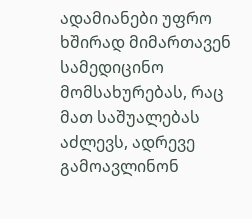ადამიანები უფრო ხშირად მიმართავენ სამედიცინო მომსახურებას, რაც მათ საშუალებას აძლევს, ადრევე გამოავლინონ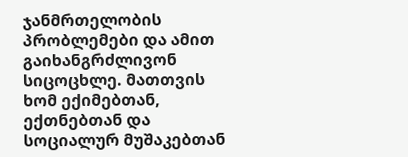ჯანმრთელობის პრობლემები და ამით გაიხანგრძლივონ სიცოცხლე. მათთვის ხომ ექიმებთან, ექთნებთან და სოციალურ მუშაკებთან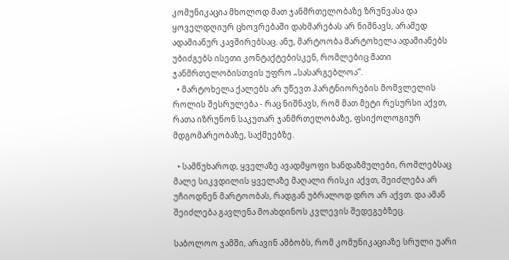კომუნიკაცია მხოლოდ მათ ჯანმრთელობაზე ზრუნვასა და ყოველდღიურ ცხოვრებაში დახმარებას არ ნიშნავს, არამედ ადამიანურ კავშირებსაც. ანუ, მარტოობა მარტოხელა ადამიანებს უბიძგებს ისეთი კონტაქტებისკენ, რომლებიც მათი ჯანმრთელობისთვის უფრო „სასარგებლოა“.
  • მარტოხელა ქალებს არ უწევთ პარტნიორების მომვლელის როლის შესრულება - რაც ნიშნავს, რომ მათ მეტი რესურსი აქვთ, რათა იზრუნონ საკუთარ ჯანმრთელობაზე, ფსიქოლოგიურ მდგომარეობაზე, საქმეებზე.

  • სამწუხაროდ, ყველაზე ავადმყოფი ხანდაზმულები, რომლებსაც მალე სიკვდილის ყველაზე მაღალი რისკი აქვთ, შეიძლება არ უჩიოდნენ მარტოობას, რადგან უბრალოდ დრო არ აქვთ. და ამან შეიძლება გავლენა მოახდინოს კვლევის შედეგებზეც.

საბოლოო ჯამში, არავინ ამბობს, რომ კომუნიკაციაზე სრული უარი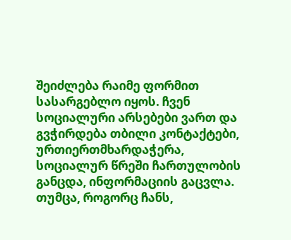შეიძლება რაიმე ფორმით სასარგებლო იყოს. ჩვენ სოციალური არსებები ვართ და გვჭირდება თბილი კონტაქტები, ურთიერთმხარდაჭერა, სოციალურ წრეში ჩართულობის განცდა, ინფორმაციის გაცვლა. თუმცა, როგორც ჩანს,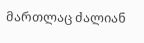მართლაც ძალიან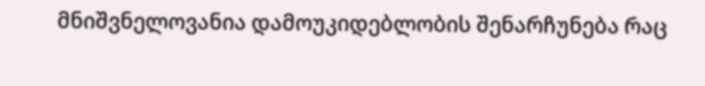მნიშვნელოვანია დამოუკიდებლობის შენარჩუნება რაც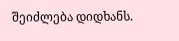შეიძლება დიდხანს.